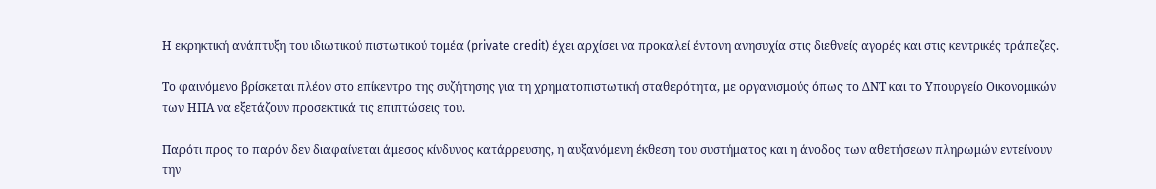Η εκρηκτική ανάπτυξη του ιδιωτικού πιστωτικού τομέα (private credit) έχει αρχίσει να προκαλεί έντονη ανησυχία στις διεθνείς αγορές και στις κεντρικές τράπεζες.

Το φαινόμενο βρίσκεται πλέον στο επίκεντρο της συζήτησης για τη χρηματοπιστωτική σταθερότητα, με οργανισμούς όπως το ΔΝΤ και το Υπουργείο Οικονομικών των ΗΠΑ να εξετάζουν προσεκτικά τις επιπτώσεις του.

Παρότι προς το παρόν δεν διαφαίνεται άμεσος κίνδυνος κατάρρευσης, η αυξανόμενη έκθεση του συστήματος και η άνοδος των αθετήσεων πληρωμών εντείνουν την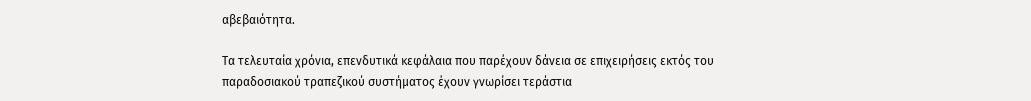αβεβαιότητα.

Τα τελευταία χρόνια, επενδυτικά κεφάλαια που παρέχουν δάνεια σε επιχειρήσεις εκτός του παραδοσιακού τραπεζικού συστήματος έχουν γνωρίσει τεράστια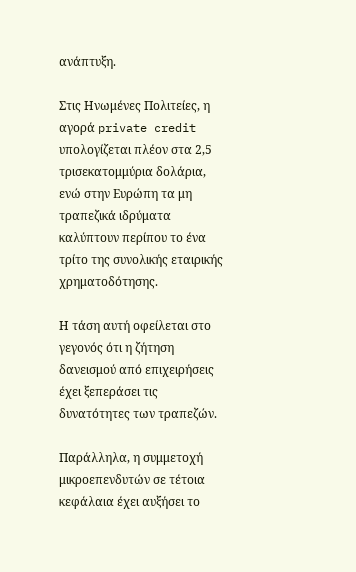ανάπτυξη.

Στις Ηνωμένες Πολιτείες, η αγορά private credit υπολογίζεται πλέον στα 2,5 τρισεκατομμύρια δολάρια, ενώ στην Ευρώπη τα μη τραπεζικά ιδρύματα καλύπτουν περίπου το ένα τρίτο της συνολικής εταιρικής χρηματοδότησης.

Η τάση αυτή οφείλεται στο γεγονός ότι η ζήτηση δανεισμού από επιχειρήσεις έχει ξεπεράσει τις δυνατότητες των τραπεζών.

Παράλληλα, η συμμετοχή μικροεπενδυτών σε τέτοια κεφάλαια έχει αυξήσει το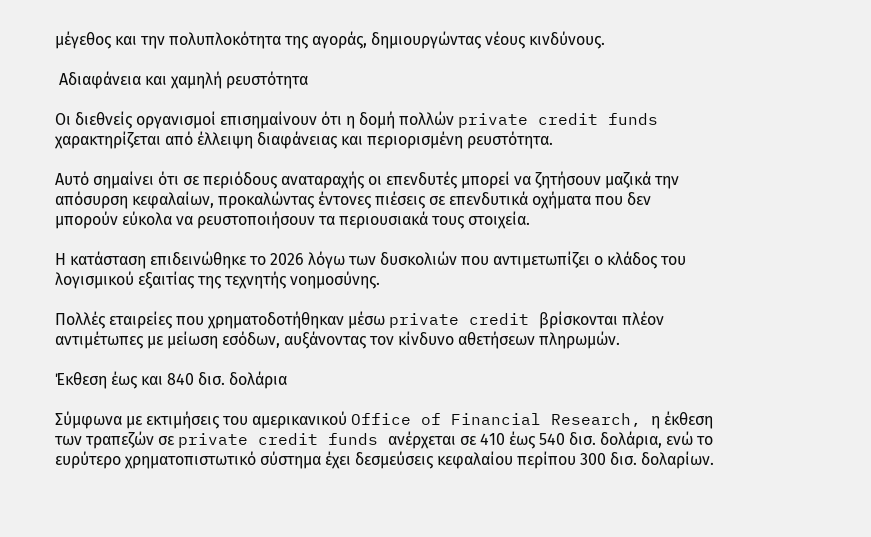μέγεθος και την πολυπλοκότητα της αγοράς, δημιουργώντας νέους κινδύνους.

 Αδιαφάνεια και χαμηλή ρευστότητα

Οι διεθνείς οργανισμοί επισημαίνουν ότι η δομή πολλών private credit funds χαρακτηρίζεται από έλλειψη διαφάνειας και περιορισμένη ρευστότητα.

Αυτό σημαίνει ότι σε περιόδους αναταραχής οι επενδυτές μπορεί να ζητήσουν μαζικά την απόσυρση κεφαλαίων, προκαλώντας έντονες πιέσεις σε επενδυτικά οχήματα που δεν μπορούν εύκολα να ρευστοποιήσουν τα περιουσιακά τους στοιχεία.

Η κατάσταση επιδεινώθηκε το 2026 λόγω των δυσκολιών που αντιμετωπίζει ο κλάδος του λογισμικού εξαιτίας της τεχνητής νοημοσύνης.

Πολλές εταιρείες που χρηματοδοτήθηκαν μέσω private credit βρίσκονται πλέον αντιμέτωπες με μείωση εσόδων, αυξάνοντας τον κίνδυνο αθετήσεων πληρωμών.

Έκθεση έως και 840 δισ. δολάρια

Σύμφωνα με εκτιμήσεις του αμερικανικού Office of Financial Research, η έκθεση των τραπεζών σε private credit funds ανέρχεται σε 410 έως 540 δισ. δολάρια, ενώ το ευρύτερο χρηματοπιστωτικό σύστημα έχει δεσμεύσεις κεφαλαίου περίπου 300 δισ. δολαρίων.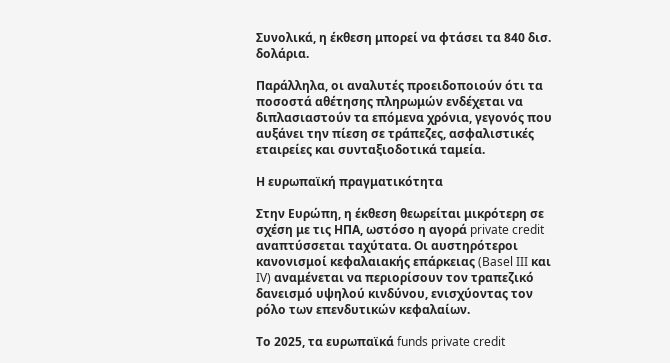Συνολικά, η έκθεση μπορεί να φτάσει τα 840 δισ. δολάρια.

Παράλληλα, οι αναλυτές προειδοποιούν ότι τα ποσοστά αθέτησης πληρωμών ενδέχεται να διπλασιαστούν τα επόμενα χρόνια, γεγονός που αυξάνει την πίεση σε τράπεζες, ασφαλιστικές εταιρείες και συνταξιοδοτικά ταμεία.

Η ευρωπαϊκή πραγματικότητα

Στην Ευρώπη, η έκθεση θεωρείται μικρότερη σε σχέση με τις ΗΠΑ, ωστόσο η αγορά private credit αναπτύσσεται ταχύτατα. Οι αυστηρότεροι κανονισμοί κεφαλαιακής επάρκειας (Basel III και IV) αναμένεται να περιορίσουν τον τραπεζικό δανεισμό υψηλού κινδύνου, ενισχύοντας τον ρόλο των επενδυτικών κεφαλαίων.

Το 2025, τα ευρωπαϊκά funds private credit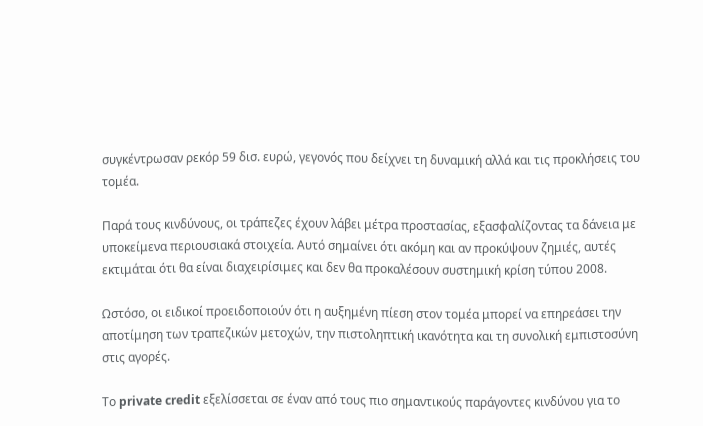συγκέντρωσαν ρεκόρ 59 δισ. ευρώ, γεγονός που δείχνει τη δυναμική αλλά και τις προκλήσεις του τομέα.

Παρά τους κινδύνους, οι τράπεζες έχουν λάβει μέτρα προστασίας, εξασφαλίζοντας τα δάνεια με υποκείμενα περιουσιακά στοιχεία. Αυτό σημαίνει ότι ακόμη και αν προκύψουν ζημιές, αυτές εκτιμάται ότι θα είναι διαχειρίσιμες και δεν θα προκαλέσουν συστημική κρίση τύπου 2008.

Ωστόσο, οι ειδικοί προειδοποιούν ότι η αυξημένη πίεση στον τομέα μπορεί να επηρεάσει την αποτίμηση των τραπεζικών μετοχών, την πιστοληπτική ικανότητα και τη συνολική εμπιστοσύνη στις αγορές.

Το private credit εξελίσσεται σε έναν από τους πιο σημαντικούς παράγοντες κινδύνου για το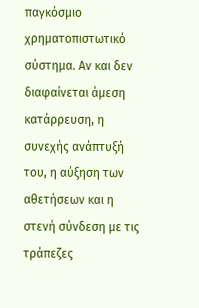παγκόσμιο χρηματοπιστωτικό σύστημα. Αν και δεν διαφαίνεται άμεση κατάρρευση, η συνεχής ανάπτυξή του, η αύξηση των αθετήσεων και η στενή σύνδεση με τις τράπεζες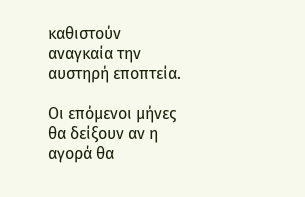καθιστούν αναγκαία την αυστηρή εποπτεία.

Οι επόμενοι μήνες θα δείξουν αν η αγορά θα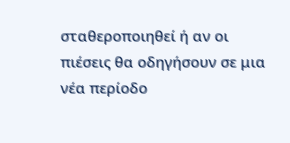σταθεροποιηθεί ή αν οι πιέσεις θα οδηγήσουν σε μια νέα περίοδο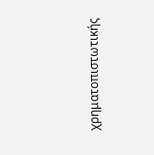χρηματοπιστωτικής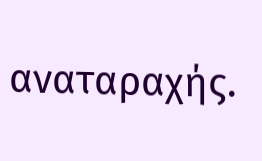αναταραχής.